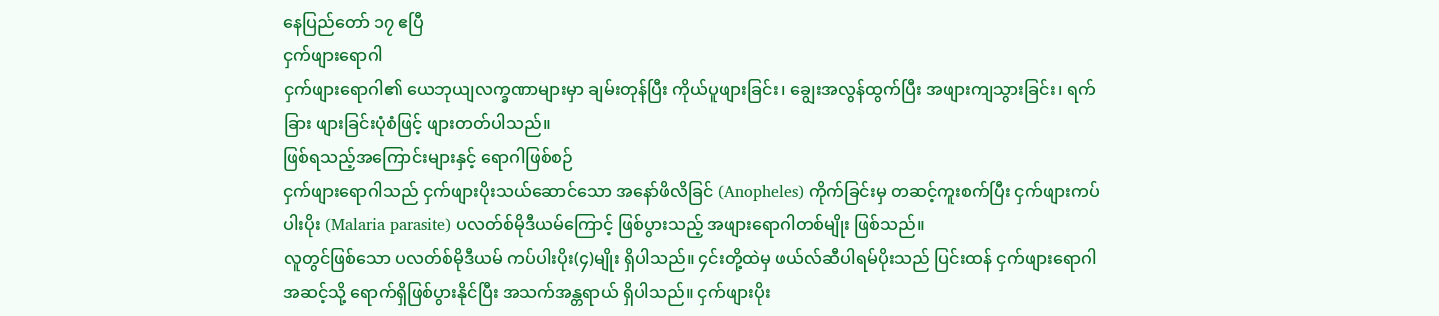နေပြည်တော် ၁၇ ဧပြီ
ငှက်ဖျားရောဂါ
ငှက်ဖျားရောဂါ၏ ယေဘုယျလက္ခဏာများမှာ ချမ်းတုန်ပြီး ကိုယ်ပူဖျားခြင်း၊ ချွေးအလွန်ထွက်ပြီး အဖျားကျသွားခြင်း၊ ရက်ခြား ဖျားခြင်းပုံစံဖြင့် ဖျားတတ်ပါသည်။
ဖြစ်ရသည့်အကြောင်းများနှင့် ရောဂါဖြစ်စဉ်
ငှက်ဖျားရောဂါသည် ငှက်ဖျားပိုးသယ်ဆောင်သော အနော်ဖိလိခြင် (Anopheles) ကိုက်ခြင်းမှ တဆင့်ကူးစက်ပြီး ငှက်ဖျားကပ်ပါးပိုး (Malaria parasite) ပလတ်စ်မိုဒီယမ်ကြောင့် ဖြစ်ပွားသည့် အဖျားရောဂါတစ်မျိုး ဖြစ်သည်။
လူတွင်ဖြစ်သော ပလတ်စ်မိုဒီယမ် ကပ်ပါးပိုး(၄)မျိုး ရှိပါသည်။ ၄င်းတို့ထဲမှ ဖယ်လ်ဆီပါရမ်ပိုးသည် ပြင်းထန် ငှက်ဖျားရောဂါအဆင့်သို့ ရောက်ရှိဖြစ်ပွားနိုင်ပြီး အသက်အန္တရာယ် ရှိပါသည်။ ငှက်ဖျားပိုး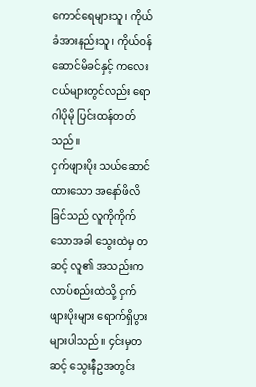ကောင်ရေများသူ၊ ကိုယ်ခံအားနည်းသူ၊ ကိုယ်ဝန်ဆောင်မိခင်နှင့် ကလေးငယ်များတွင်လည်း ရောဂါပိုမို ပြင်းထန်တတ်သည်။
ငှက်ဖျားပိုး သယ်ဆောင်ထားသော အနော်ဖိလိခြင်သည် လူကိုကိုက်သောအခါ သွေးထဲမှ တဆင့် လူ၏ အသည်းကလာပ်စည်းထဲသို့ ငှက်ဖျားပိုးများ ရောက်ရှိပွားများပါသည်။ ၄င်းမှတဆင့် သွေးနီဥအတွင်း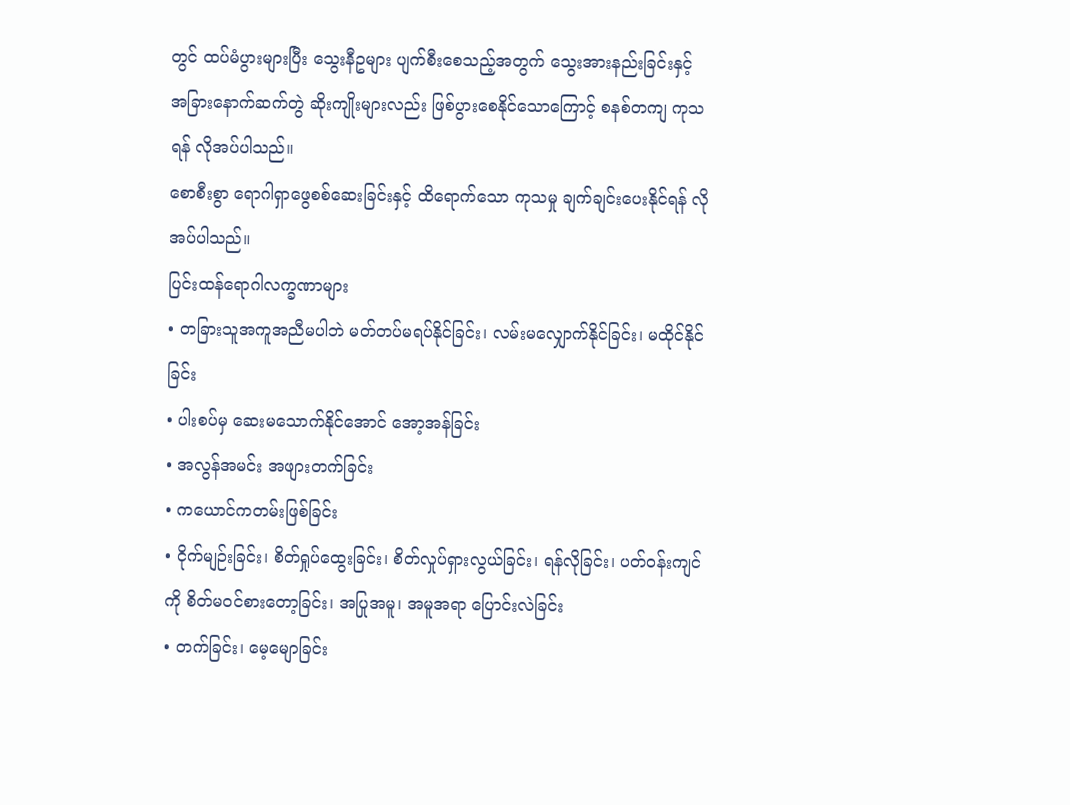တွင် ထပ်မံပွားများပြီး သွေးနီဥများ ပျက်စီးစေသည့်အတွက် သွေးအားနည်းခြင်းနှင့် အခြားနောက်ဆက်တွဲ ဆိုးကျိုးများလည်း ဖြစ်ပွားစေနိုင်သောကြောင့် စနစ်တကျ ကုသရန် လိုအပ်ပါသည်။
စောစီးစွာ ရောဂါရှာဖွေစစ်ဆေးခြင်းနှင့် ထိရောက်သော ကုသမှု ချက်ချင်းပေးနိုင်ရန် လိုအပ်ပါသည်။
ပြင်းထန်ရောဂါလက္ခဏာများ
• တခြားသူအကူအညီမပါဘဲ မတ်တပ်မရပ်နိုင်ခြင်း၊ လမ်းမလျှောက်နိုင်ခြင်း၊ မထိုင်နိုင်ခြင်း
• ပါးစပ်မှ ဆေးမသောက်နိုင်အောင် အော့အန်ခြင်း
• အလွန်အမင်း အဖျားတက်ခြင်း
• ကယောင်ကတမ်းဖြစ်ခြင်း
• ငိုက်မျဉ်းခြင်း၊ စိတ်ရှုပ်ထွေးခြင်း၊ စိတ်လှုပ်ရှားလွယ်ခြင်း၊ ရန်လိုခြင်း၊ ပတ်ဝန်းကျင်ကို စိတ်မဝင်စားတော့ခြင်း၊ အပြုအမူ၊ အမူအရာ ပြောင်းလဲခြင်း
• တက်ခြင်း၊ မေ့မျောခြင်း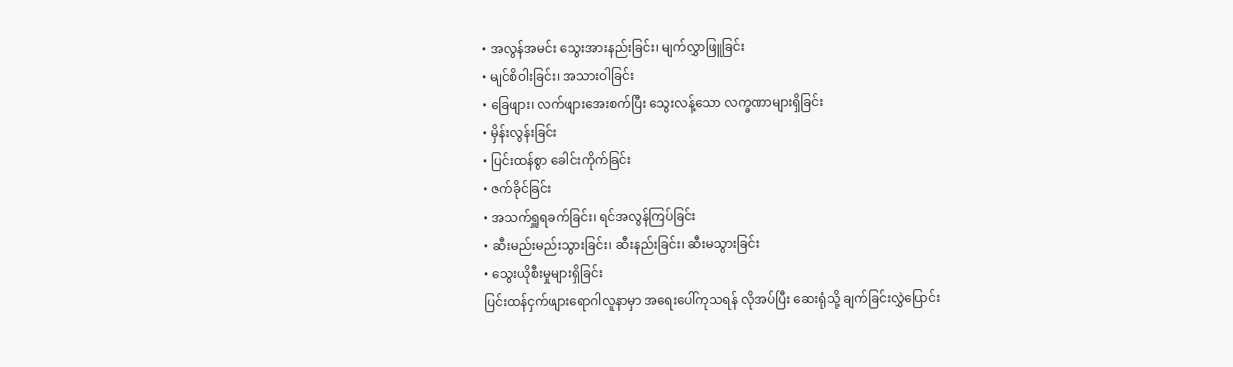• အလွန်အမင်း သွေးအားနည်းခြင်း၊ မျက်လွှာဖြူခြင်း
• မျင်စိဝါးခြင်း၊ အသားဝါခြင်း
• ခြေဖျား၊ လက်ဖျားအေးစက်ပြီး သွေးလန့်သော လက္ခဏာများရှိခြင်း
• မှိန်းလွန်းခြင်း
• ပြင်းထန်စွာ ခေါင်းကိုက်ခြင်း
• ဇက်ခိုင်ခြင်း
• အသက်ရှူရခက်ခြင်း၊ ရင်အလွန်ကြပ်ခြင်း
• ဆီးမည်းမည်းသွားခြင်း၊ ဆီးနည်းခြင်း၊ ဆီးမသွားခြင်း
• သွေးယိုစီးမှုများရှိခြင်း
ပြင်းထန်ငှက်ဖျားရောဂါလူနာမှာ အရေးပေါ်ကုသရန် လိုအပ်ပြီး ဆေးရုံသို့ ချက်ခြင်းလွှဲပြောင်း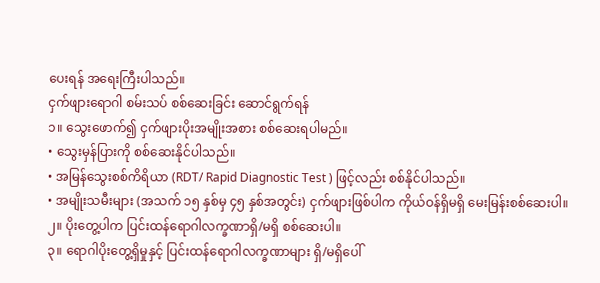ပေးရန် အရေးကြီးပါသည်။
ငှက်ဖျားရောဂါ စမ်းသပ် စစ်ဆေးခြင်း ဆောင်ရွက်ရန်
၁။ သွေးဖောက်၍ ငှက်ဖျားပိုးအမျိုးအစား စစ်ဆေးရပါမည်။
• သွေးမှန်ပြားကို စစ်ဆေးနိုင်ပါသည်။
• အမြန်သွေးစစ်ကိရိယာ (RDT/ Rapid Diagnostic Test ) ဖြင့်လည်း စစ်နိုင်ပါသည်။
• အမျိုးသမီးများ (အသက် ၁၅ နှစ်မှ ၄၅ နှစ်အတွင်း) ငှက်ဖျားဖြစ်ပါက ကိုယ်ဝန်ရှိမရှိ မေးမြန်းစစ်ဆေးပါ။
၂။ ပိုးတွေ့ပါက ပြင်းထန်ရောဂါလက္ခဏာရှိ/မရှိ စစ်ဆေးပါ။
၃။ ရောဂါပိုးတွေ့ရှိမှုနှင့် ပြင်းထန်ရောဂါလက္ခဏာများ ရှိ/မရှိပေါ်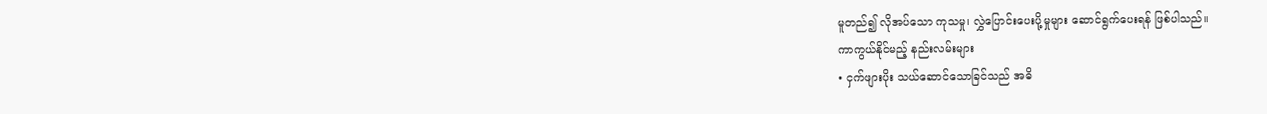မူတည်၍ လိုအပ်သော ကုသမှု၊ လွှဲပြောင်းပေးပို့မှုများ ဆောင်ရွက်ပေးရန် ဖြစ်ပါသည်။
ကာကွယ်နိုင်မည့် နည်းလမ်းများ
• ငှက်ဖျားပိုး သယ်ဆောင်သောခြင်သည် အဓိ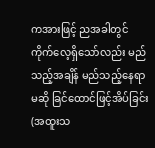ကအားဖြင့် ညအခါတွင် ကိုက်လေ့ရှိသော်လည်း မည်သည့်အချိန် မည်သည့်နေရာမဆို ခြင်ထောင်ဖြင့်အိပ်ခြင်း (အထူးသ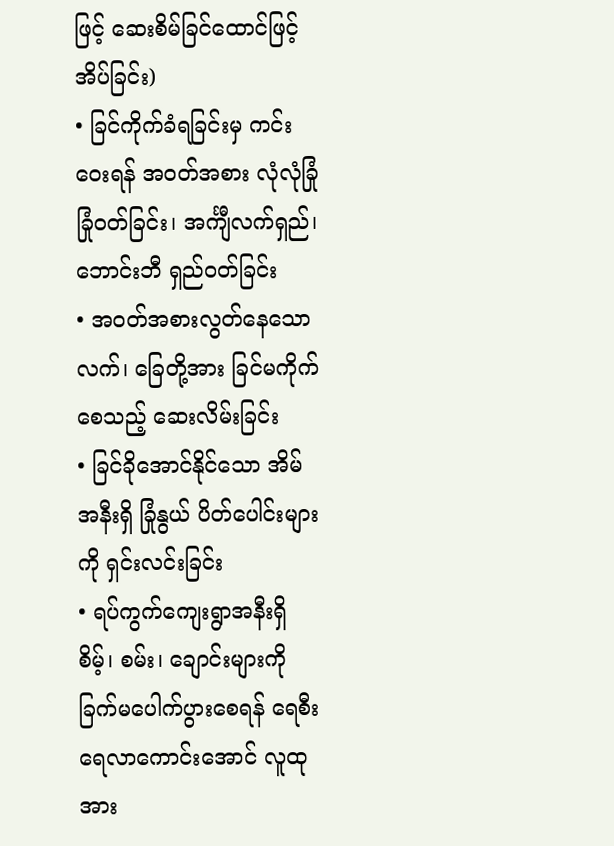ဖြင့် ဆေးစိမ်ခြင်ထောင်ဖြင့်အိပ်ခြင်း)
• ခြင်ကိုက်ခံရခြင်းမှ ကင်းဝေးရန် အဝတ်အစား လုံလုံခြုံခြုံဝတ်ခြင်း၊ အင်္ကျီလက်ရှည်၊ ဘောင်းဘီ ရှည်ဝတ်ခြင်း
• အဝတ်အစားလွတ်နေသော လက်၊ ခြေတို့အား ခြင်မကိုက်စေသည့် ဆေးလိမ်းခြင်း
• ခြင်ခိုအောင်နိုင်သော အိမ်အနီးရှိ ခြုံနွယ် ပိတ်ပေါင်းများကို ရှင်းလင်းခြင်း
• ရပ်ကွက်ကျေးရွာအနီးရှိ စိမ့်၊ စမ်း၊ ချောင်းများကို ခြက်မပေါက်ပွားစေရန် ရေစီးရေလာကောင်းအောင် လူထုအား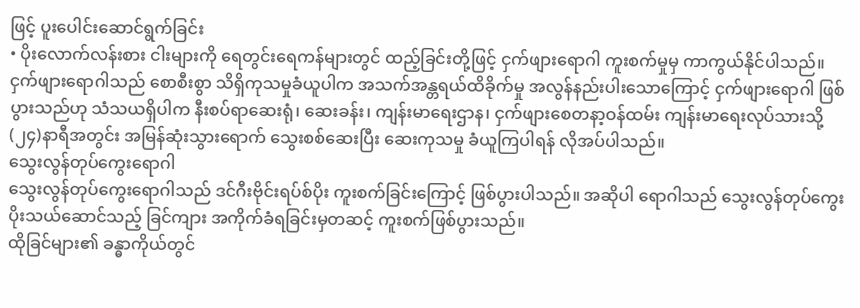ဖြင့် ပူးပေါင်းဆောင်ရွက်ခြင်း
• ပိုးလောက်လန်းစား ငါးများကို ရေတွင်းရေကန်များတွင် ထည့်ခြင်းတို့ဖြင့် ငှက်ဖျားရောဂါ ကူးစက်မှုမှ ကာကွယ်နိုင်ပါသည်။
ငှက်ဖျားရောဂါသည် စောစီးစွာ သိရှိကုသမှုခံယူပါက အသက်အန္တရယ်ထိခိုက်မှု အလွန်နည်းပါးသောကြောင့် ငှက်ဖျားရောဂါ ဖြစ်ပွားသည်ဟု သံသယရှိပါက နီးစပ်ရာဆေးရုံ၊ ဆေးခန်း၊ ကျန်းမာရေးဌာန၊ ငှက်ဖျားစေတနာ့ဝန်ထမ်း ကျန်းမာရေးလုပ်သားသို့ (၂၄)နာရီအတွင်း အမြန်ဆုံးသွားရောက် သွေးစစ်ဆေးပြီး ဆေးကုသမှု ခံယူကြပါရန် လိုအပ်ပါသည်။
သွေးလွန်တုပ်ကွေးရောဂါ
သွေးလွန်တုပ်ကွေးရောဂါသည် ဒင်ဂီးဗိုင်းရပ်စ်ပိုး ကူးစက်ခြင်းကြောင့် ဖြစ်ပွားပါသည်။ အဆိုပါ ရောဂါသည် သွေးလွန်တုပ်ကွေးပိုးသယ်ဆောင်သည့် ခြင်ကျား အကိုက်ခံရခြင်းမှတဆင့် ကူးစက်ဖြစ်ပွားသည်။
ထိုခြင်များ၏ ခန္ဓာကိုယ်တွင်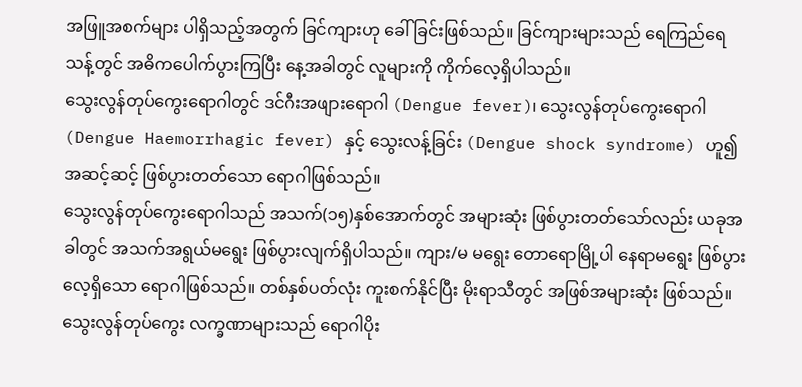အဖြူအစက်များ ပါရှိသည့်အတွက် ခြင်ကျားဟု ခေါ်ခြင်းဖြစ်သည်။ ခြင်ကျားများသည် ရေကြည်ရေသန့်တွင် အဓိကပေါက်ပွားကြပြီး နေ့အခါတွင် လူများကို ကိုက်လေ့ရှိပါသည်။
သွေးလွန်တုပ်ကွေးရောဂါတွင် ဒင်ဂီးအဖျားရောဂါ (Dengue fever)၊ သွေးလွန်တုပ်ကွေးရောဂါ (Dengue Haemorrhagic fever) နှင့် သွေးလန့်ခြင်း (Dengue shock syndrome) ဟူ၍ အဆင့်ဆင့် ဖြစ်ပွားတတ်သော ရောဂါဖြစ်သည်။
သွေးလွန်တုပ်ကွေးရောဂါသည် အသက်(၁၅)နှစ်အောက်တွင် အများဆုံး ဖြစ်ပွားတတ်သော်လည်း ယခုအခါတွင် အသက်အရွယ်မရွေး ဖြစ်ပွားလျက်ရှိပါသည်။ ကျား/မ မရွေး တောရောမြို့ပါ နေရာမရွေး ဖြစ်ပွားလေ့ရှိသော ရောဂါဖြစ်သည်။ တစ်နှစ်ပတ်လုံး ကူးစက်နိုင်ပြီး မိုးရာသီတွင် အဖြစ်အများဆုံး ဖြစ်သည်။
သွေးလွန်တုပ်ကွေး လက္ခဏာများသည် ရောဂါပိုး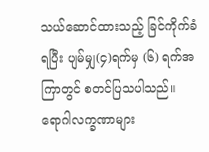သယ်ဆောင်ထားသည့် ခြင်ကိုက်ခံရပြီး ပျမ်မျှ(၄)ရက်မှ (၆) ရက်အကြာတွင် စတင်ပြသပါသည်။
ရောဂါလက္ခဏာများ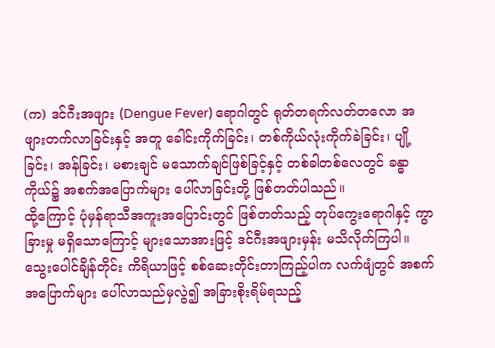(က) ဒင်ဂီးအဖျား (Dengue Fever) ရောဂါတွင် ရုတ်တရက်လတ်တလော အဖျားတက်လာခြင်းနှင့် အတူ ခေါင်းကိုက်ခြင်း၊ တစ်ကိုယ်လုံးကိုက်ခဲခြင်း၊ ပျို့ခြင်း၊ အန်ခြင်း၊ မစားချင် မသောက်ချင်ဖြစ်ခြင့်နှင့် တစ်ခါတစ်လေတွင် ခန္ဓာကိုယ်၌ အစက်အပြောက်များ ပေါ်လာခြင်းတို့ ဖြစ်တတ်ပါသည်။
ထို့ကြောင့် ပုံမှန်ရာသီအကူးအပြောင်းတွင် ဖြစ်တတ်သည့် တုပ်ကွေးရောဂါနှင့် ကွာခြားမှု မရှိသောကြောင့် များသောအားဖြင့် ဒင်ဂီးအဖျားမှန်း မသိလိုက်ကြပါ။ သွေးပေါင်ချိန်တိုင်း ကိရိယာဖြင့် စစ်ဆေးတိုင်းတာကြည့်ပါက လက်ဖျံတွင် အစက်အပြောက်များ ပေါ်လာသည်မှလွဲ၍ အခြားစိုးရိမ်ရသည့်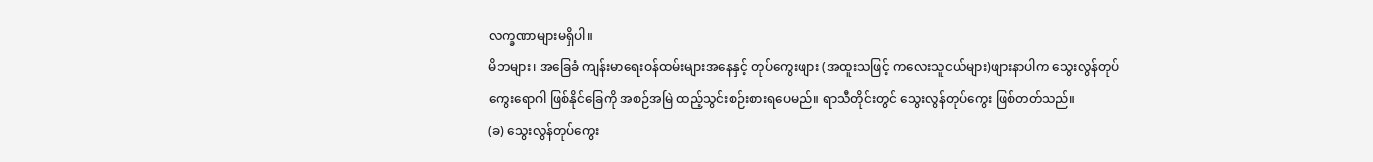လက္ခဏာများမရှိပါ။
မိဘများ၊ အခြေခံ ကျန်းမာရေးဝန်ထမ်းများအနေနှင့် တုပ်ကွေးဖျား (အထူးသဖြင့် ကလေးသူငယ်များ)ဖျားနာပါက သွေးလွန်တုပ်ကွေးရောဂါ ဖြစ်နိုင်ခြေကို အစဉ်အမြဲ ထည့်သွင်းစဉ်းစားရပေမည်။ ရာသီတိုင်းတွင် သွေးလွန်တုပ်ကွေး ဖြစ်တတ်သည်။
(ခ) သွေးလွန်တုပ်ကွေး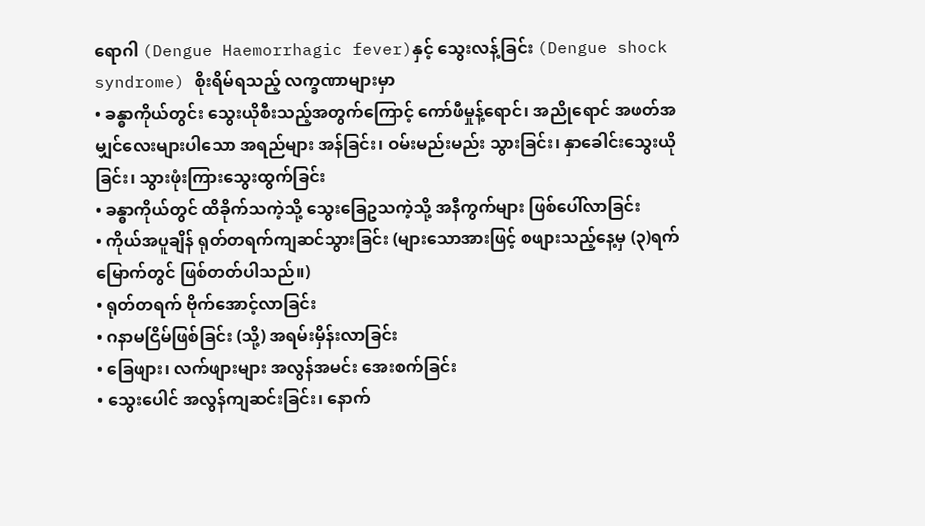ရောဂါ (Dengue Haemorrhagic fever)နှင့် သွေးလန့်ခြင်း (Dengue shock syndrome) စိုးရိမ်ရသည့် လက္ခဏာများမှာ
• ခန္ဓာကိုယ်တွင်း သွေးယိုစီးသည့်အတွက်ကြောင့် ကော်ဖီမှုန့်ရောင်၊ အညိုရောင် အဖတ်အမျှင်လေးများပါသော အရည်များ အန်ခြင်း၊ ဝမ်းမည်းမည်း သွားခြင်း၊ နှာခေါင်းသွေးယိုခြင်း၊ သွားဖုံးကြားသွေးထွက်ခြင်း
• ခန္ဓာကိုယ်တွင် ထိခိုက်သကဲ့သို့ သွေးခြေဥသကဲ့သို့ အနီကွက်များ ဖြစ်ပေါ်လာခြင်း
• ကိုယ်အပူချိန် ရုတ်တရက်ကျဆင်သွားခြင်း (များသောအားဖြင့် စဖျားသည့်နေ့မှ (၃)ရက်မြောက်တွင် ဖြစ်တတ်ပါသည်။)
• ရုတ်တရက် ဗိုက်အောင့်လာခြင်း
• ဂနာမငြိမ်ဖြစ်ခြင်း (သို့) အရမ်းမှိန်းလာခြင်း
• ခြေဖျား၊ လက်ဖျားများ အလွန်အမင်း အေးစက်ခြင်း
• သွေးပေါင် အလွန်ကျဆင်းခြင်း၊ နောက်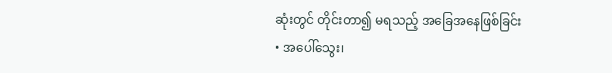ဆုံးတွင် တိုင်းတာ၍ မရသည့် အခြေအနေဖြစ်ခြင်း
• အပေါ်သွေး၊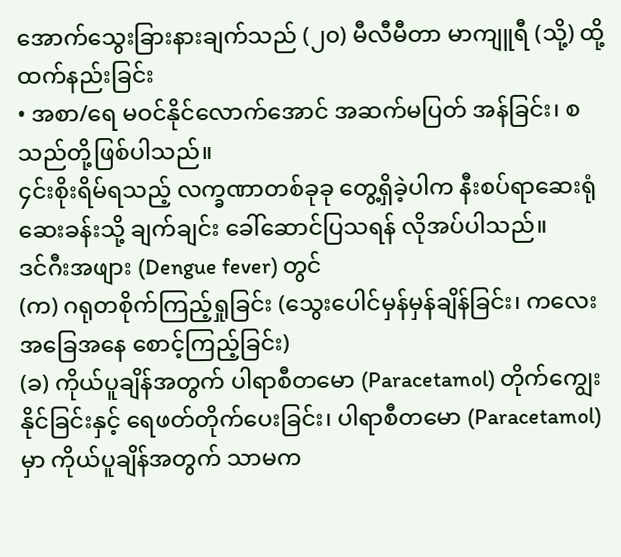အောက်သွေးခြားနားချက်သည် (၂၀) မီလီမီတာ မာကျူရီ (သို့) ထို့ထက်နည်းခြင်း
• အစာ/ရေ မဝင်နိုင်လောက်အောင် အဆက်မပြတ် အန်ခြင်း၊ စသည်တို့ဖြစ်ပါသည်။
၄င်းစိုးရိမ်ရသည့် လက္ခဏာတစ်ခုခု တွေ့ရှိခဲ့ပါက နီးစပ်ရာဆေးရုံ ဆေးခန်းသို့ ချက်ချင်း ခေါ်ဆောင်ပြသရန် လိုအပ်ပါသည်။
ဒင်ဂီးအဖျား (Dengue fever) တွင်
(က) ဂရုတစိုက်ကြည့်ရှုခြင်း (သွေးပေါင်မှန်မှန်ချိန်ခြင်း၊ ကလေးအခြေအနေ စောင့်ကြည့်ခြင်း)
(ခ) ကိုယ်ပူချိန်အတွက် ပါရာစီတမော (Paracetamol) တိုက်ကျွေးနိုင်ခြင်းနှင့် ရေဖတ်တိုက်ပေးခြင်း၊ ပါရာစီတမော (Paracetamol)မှာ ကိုယ်ပူချိန်အတွက် သာမက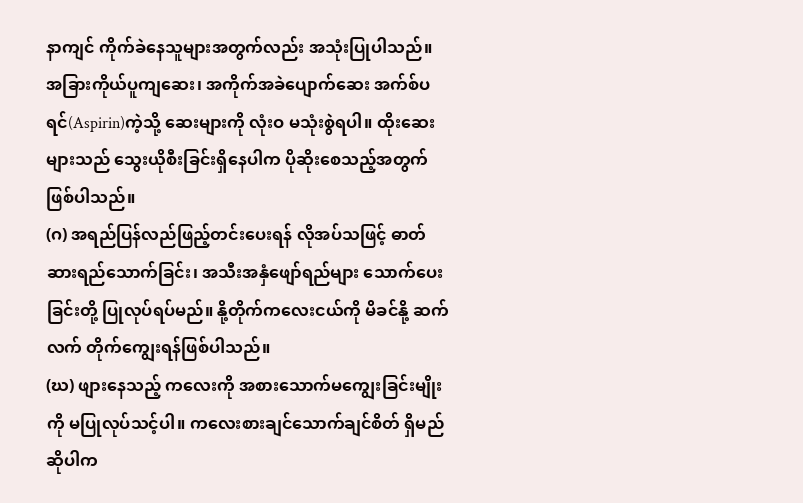နာကျင် ကိုက်ခဲနေသူများအတွက်လည်း အသုံးပြုပါသည်။ အခြားကိုယ်ပူကျဆေး၊ အကိုက်အခဲပျောက်ဆေး အက်စ်ပရင်(Aspirin)ကဲ့သို့ ဆေးများကို လုံးဝ မသုံးစွဲရပါ။ ထိုးဆေးများသည် သွေးယိုစီးခြင်းရှိနေပါက ပိုဆိုးစေသည့်အတွက် ဖြစ်ပါသည်။
(ဂ) အရည်ပြန်လည်ဖြည့်တင်းပေးရန် လိုအပ်သဖြင့် ဓာတ်ဆားရည်သောက်ခြင်း၊ အသီးအနှံဖျော်ရည်များ သောက်ပေးခြင်းတို့ ပြုလုပ်ရပ်မည်။ နို့တိုက်ကလေးငယ်ကို မိခင်နို့ ဆက်လက် တိုက်ကျွေးရန်ဖြစ်ပါသည်။
(ဃ) ဖျားနေသည့် ကလေးကို အစားသောက်မကျွေးခြင်းမျိုးကို မပြုလုပ်သင့်ပါ။ ကလေးစားချင်သောက်ချင်စိတ် ရှိမည်ဆိုပါက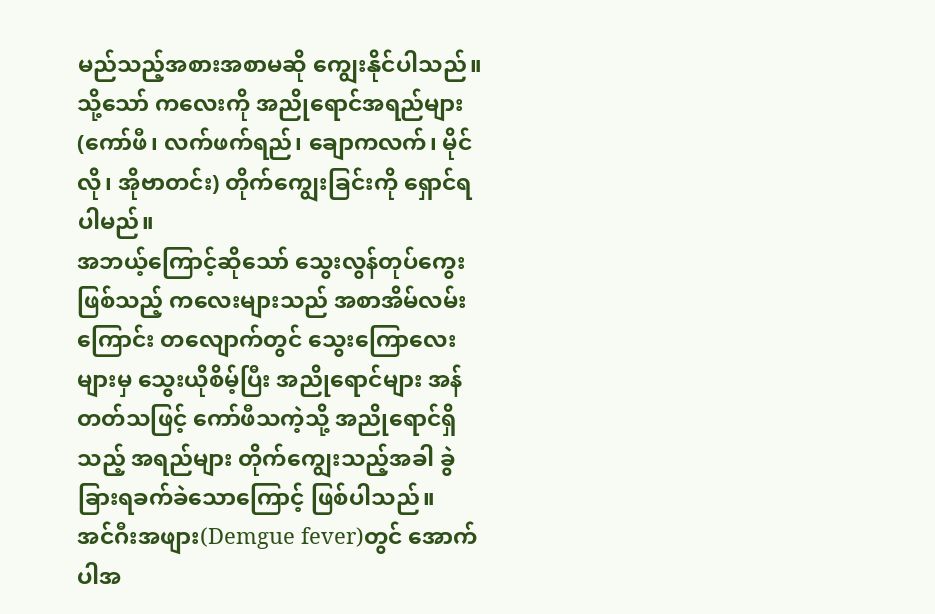မည်သည့်အစားအစာမဆို ကျွေးနိုင်ပါသည်။ သို့သော် ကလေးကို အညိုရောင်အရည်များ (ကော်ဖီ၊ လက်ဖက်ရည်၊ ချောကလက်၊ မိုင်လို၊ အိုဗာတင်း) တိုက်ကျွေးခြင်းကို ရှောင်ရပါမည်။
အဘယ့်ကြောင့်ဆိုသော် သွေးလွန်တုပ်ကွေးဖြစ်သည့် ကလေးများသည် အစာအိမ်လမ်းကြောင်း တလျောက်တွင် သွေးကြောလေးများမှ သွေးယိုစိမ့်ပြီး အညိုရောင်များ အန်တတ်သဖြင့် ကော်ဖီသကဲ့သို့ အညိုရောင်ရှိသည့် အရည်များ တိုက်ကျွေးသည့်အခါ ခွဲခြားရခက်ခဲသောကြောင့် ဖြစ်ပါသည်။
အင်ဂီးအဖျား(Demgue fever)တွင် အောက်ပါအ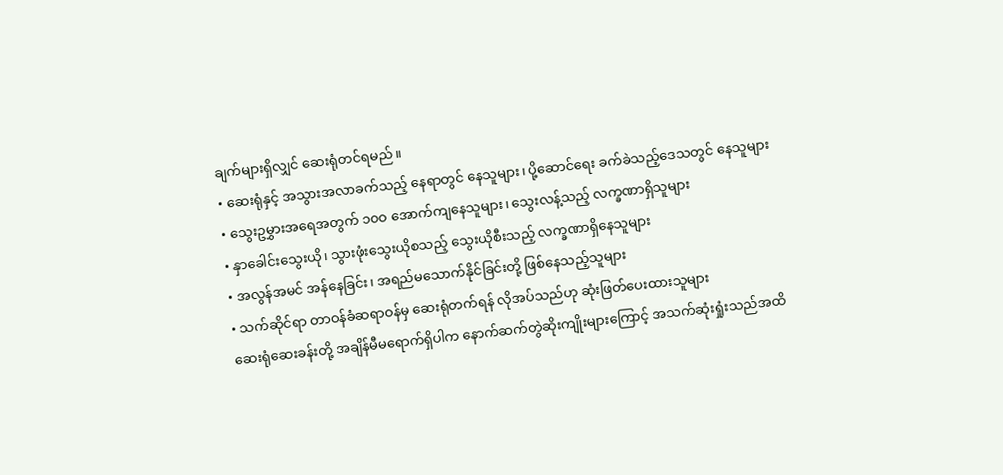ချက်များရှိလျှင် ဆေးရုံတင်ရမည်။
• ဆေးရုံနှင့် အသွားအလာခက်သည့် နေရာတွင် နေသူများ၊ ပို့ဆောင်ရေး ခက်ခဲသည့်ဒေသတွင် နေသူများ
• သွေးဥမွှားအရေအတွက် ၁၀ဝ အောက်ကျနေသူများ၊ သွေးလန့်သည့် လက္ခဏာရှိသူများ
• နှာခေါင်းသွေးယို၊ သွားဖုံးသွေးယိုစသည့် သွေးယိုစီးသည့် လက္ခဏာရှိနေသူများ
• အလွန်အမင် အန်နေခြင်း၊ အရည်မသောက်နိုင်ခြင်းတို့ ဖြစ်နေသည့်သူများ
• သက်ဆိုင်ရာ တာဝန်ခံဆရာဝန်မှ ဆေးရုံတက်ရန် လိုအပ်သည်ဟု ဆုံးဖြတ်ပေးထားသူများ
ဆေးရုံဆေးခန်းတို့ အချိန်မီမရောက်ရှိပါက နောက်ဆက်တွဲဆိုးကျိုးများကြောင့် အသက်ဆုံးရှုံးသည်အထိ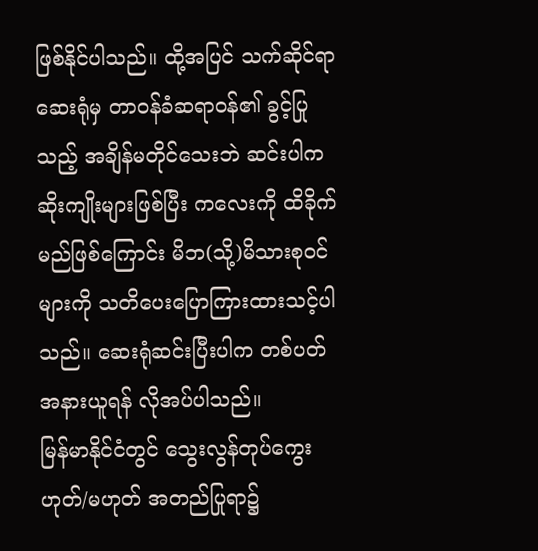ဖြစ်နိုင်ပါသည်။ ထို့အပြင် သက်ဆိုင်ရာဆေးရုံမှ တာဝန်ခံဆရာဝန်၏ ခွင့်ပြုသည့် အချိန်မတိုင်သေးဘဲ ဆင်းပါက ဆိုးကျိုးများဖြစ်ပြီး ကလေးကို ထိခိုက်မည်ဖြစ်ကြောင်း မိဘ(သို့)မိသားစုဝင်များကို သတိပေးပြောကြားထားသင့်ပါသည်။ ဆေးရုံဆင်းပြီးပါက တစ်ပတ်အနားယူရန် လိုအပ်ပါသည်။
မြန်မာနိုင်ငံတွင် သွေးလွန်တုပ်ကွေး ဟုတ်/မဟုတ် အတည်ပြုရာ၌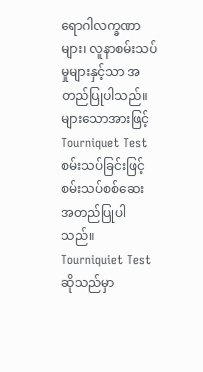ရောဂါလက္ခဏာများ၊ လူနာစမ်းသပ်မှုများနှင့်သာ အတည်ပြုပါသည်။ များသောအားဖြင့် Tourniquet Test စမ်းသပ်ခြင်းဖြင့် စမ်းသပ်စစ်ဆေး အတည်ပြုပါသည်။
Tourniquiet Test ဆိုသည်မှာ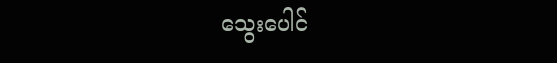သွေးပေါင်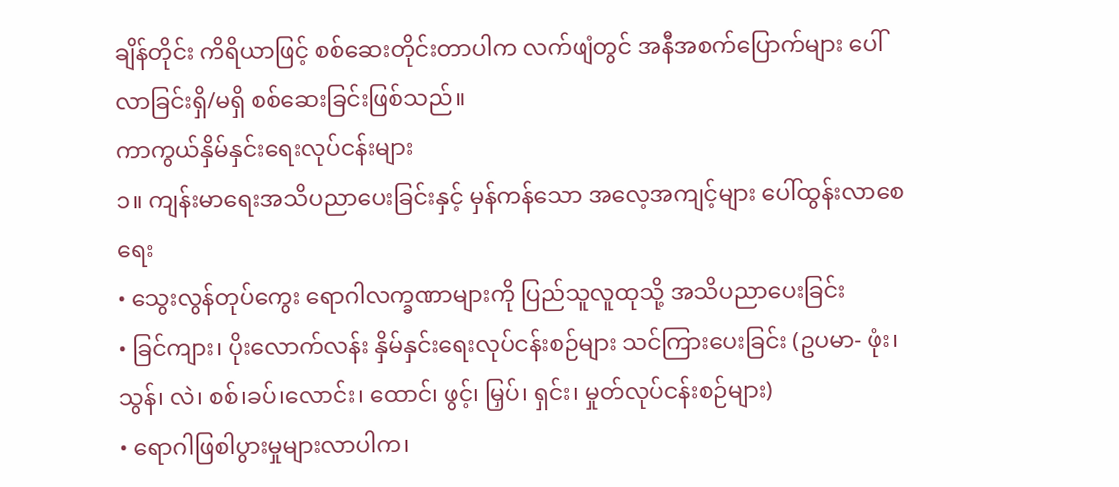ချိန်တိုင်း ကိရိယာဖြင့် စစ်ဆေးတိုင်းတာပါက လက်ဖျံတွင် အနီအစက်ပြောက်များ ပေါ်လာခြင်းရှိ/မရှိ စစ်ဆေးခြင်းဖြစ်သည်။
ကာကွယ်နှိမ်နှင်းရေးလုပ်ငန်းများ
၁။ ကျန်းမာရေးအသိပညာပေးခြင်းနှင့် မှန်ကန်သော အလေ့အကျင့်များ ပေါ်ထွန်းလာစေရေး
• သွေးလွန်တုပ်ကွေး ရောဂါလက္ခဏာများကို ပြည်သူလူထုသို့ အသိပညာပေးခြင်း
• ခြင်ကျား၊ ပိုးလောက်လန်း နှိမ်နှင်းရေးလုပ်ငန်းစဉ်များ သင်ကြားပေးခြင်း (ဥပမာ- ဖုံး၊ သွန်၊ လဲ၊ စစ်၊ခပ်၊လောင်း၊ ထောင်၊ ဖွင့်၊ မြှပ်၊ ရှင်း၊ မှုတ်လုပ်ငန်းစဉ်များ)
• ရောဂါဖြစါပွားမှုများလာပါက၊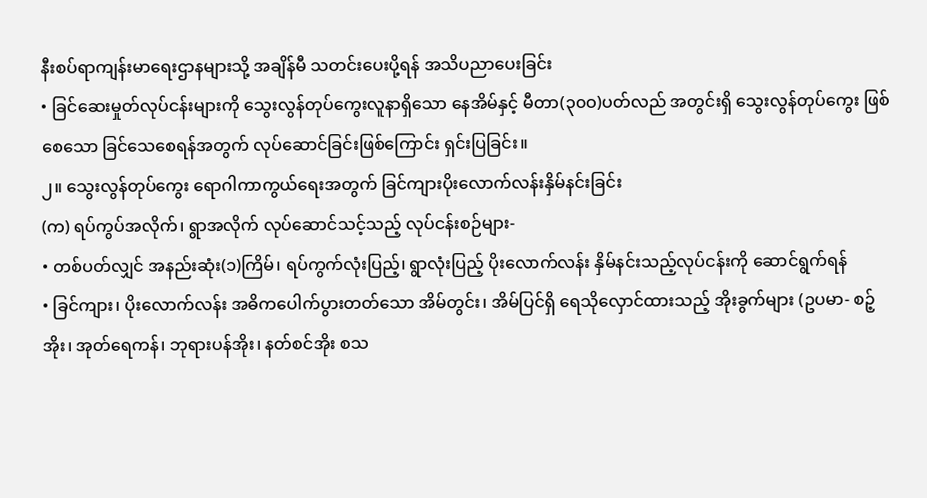နီးစပ်ရာကျန်းမာရေးဌာနများသို့ အချိန်မီ သတင်းပေးပို့ရန် အသိပညာပေးခြင်း
• ခြင်ဆေးမှုတ်လုပ်ငန်းများကို သွေးလွန်တုပ်ကွေးလူနာရှိသော နေအိမ်နှင့် မီတာ(၃၀ဝ)ပတ်လည် အတွင်းရှိ သွေးလွန်တုပ်ကွေး ဖြစ်စေသော ခြင်သေစေရန်အတွက် လုပ်ဆောင်ခြင်းဖြစ်ကြောင်း ရှင်းပြခြင်း။
၂။ သွေးလွန်တုပ်ကွေး ရောဂါကာကွယ်ရေးအတွက် ခြင်ကျားပိုးလောက်လန်းနှိမ်နင်းခြင်း
(က) ရပ်ကွပ်အလိုက်၊ ရွာအလိုက် လုပ်ဆောင်သင့်သည့် လုပ်ငန်းစဉ်များ-
• တစ်ပတ်လျှင် အနည်းဆုံး(၁)ကြိမ်၊ ရပ်ကွက်လုံးပြည့်၊ ရွာလုံးပြည့် ပိုးလောက်လန်း နှိမ်နင်းသည့်လုပ်ငန်းကို ဆောင်ရွက်ရန်
• ခြင်ကျား၊ ပိုးလောက်လန်း အဓိကပေါက်ပွားတတ်သော အိမ်တွင်း၊ အိမ်ပြင်ရှိ ရေသိုလှောင်ထားသည့် အိုးခွက်များ (ဥပမာ- စဉ့်အိုး၊ အုတ်ရေကန်၊ ဘုရားပန်အိုး၊ နတ်စင်အိုး စသ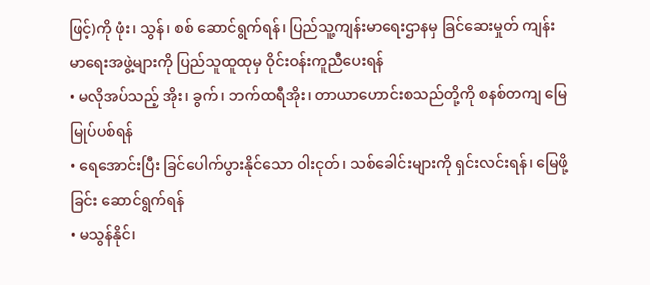ဖြင့်)ကို ဖုံး၊ သွန်၊ စစ် ဆောင်ရွက်ရန်၊ ပြည်သူ့ကျန်းမာရေးဌာနမှ ခြင်ဆေးမှုတ် ကျန်းမာရေးအဖွဲ့များကို ပြည်သူထူထုမှ ဝိုင်းဝန်းကူညီပေးရန်
• မလိုအပ်သည့် အိုး၊ ခွက်၊ ဘက်ထရီအိုး၊ တာယာဟောင်းစသည်တို့ကို စနစ်တကျ မြေမြုပ်ပစ်ရန်
• ရေအောင်းပြီး ခြင်ပေါက်ပွားနိုင်သော ဝါးငုတ်၊ သစ်ခေါင်းများကို ရှင်းလင်းရန်၊ မြေဖို့ခြင်း ဆောင်ရွက်ရန်
• မသွန်နိုင်၊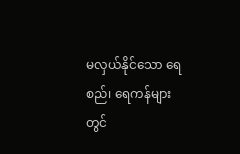မလှယ်နိုင်သော ရေစည်၊ ရေကန်များတွင်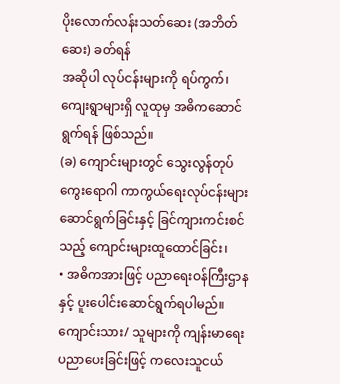ပိုးလောက်လန်းသတ်ဆေး (အဘိတ်ဆေး) ခတ်ရန်
အဆိုပါ လုပ်ငန်းများကို ရပ်ကွက်၊ ကျေးရွာများရှိ လူထုမှ အဓိကဆောင်ရွက်ရန် ဖြစ်သည်။
(ခ) ကျောင်းများတွင် သွေးလွန်တုပ်ကွေးရောဂါ ကာကွယ်ရေးလုပ်ငန်းများ ဆောင်ရွက်ခြင်းနှင့် ခြင်ကျားကင်းစင်သည့် ကျောင်းများထူထောင်ခြင်း၊
• အဓိကအားဖြင့် ပညာရေးဝန်ကြီးဌာနနှင့် ပူးပေါင်းဆောင်ရွက်ရပါမည်။ ကျောင်းသား/ သူများကို ကျန်းမာရေးပညာပေးခြင်းဖြင့် ကလေးသူငယ်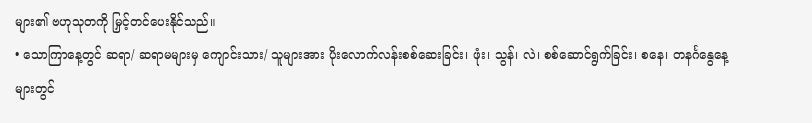များ၏ ဗဟုသုတကို မြှင့်တင်ပေးနိုင်သည်။
• သောကြာနေ့တွင် ဆရာ/ ဆရာမများမှ ကျောင်းသား/ သူများအား ပိုးလောက်လန်းစစ်ဆေးခြင်း၊ ဖုံး၊ သွန်၊ လဲ၊ စစ်ဆောင်ရွက်ခြင်း၊ စနေ၊ တနင်္ဂနွေနေ့များတွင်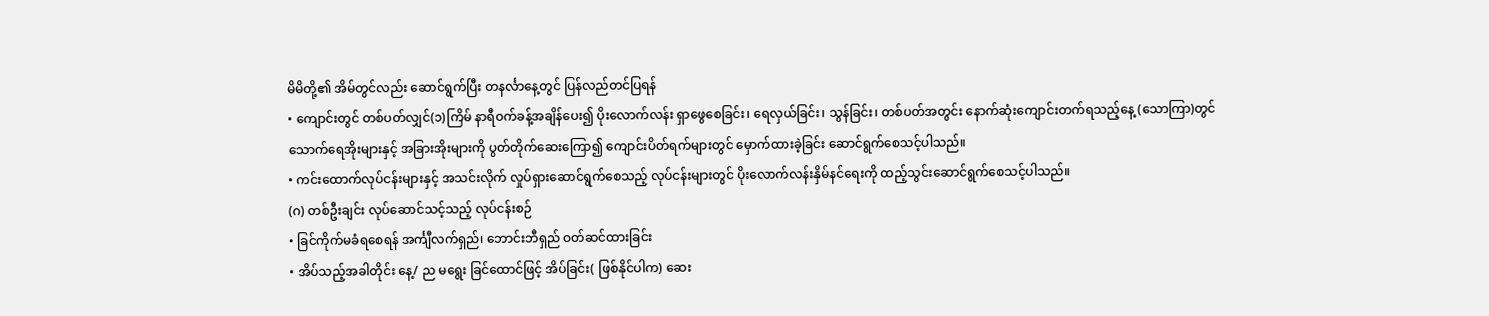မိမိတို့၏ အိမ်တွင်လည်း ဆောင်ရွက်ပြီး တနင်္လာနေ့တွင် ပြန်လည်တင်ပြရန်
• ကျောင်းတွင် တစ်ပတ်လျှင်(၁)ကြိမ် နာရီဝက်ခန့်အချိန်ပေး၍ ပိုးလောက်လန်း ရှာဖွေစေခြင်း၊ ရေလှယ်ခြင်း၊ သွန်ခြင်း၊ တစ်ပတ်အတွင်း နောက်ဆုံးကျောင်းတက်ရသည့်နေ့ (သောကြာ)တွင် သောက်ရေအိုးများနှင့် အခြားအိုးများကို ပွတ်တိုက်ဆေးကြော၍ ကျောင်းပိတ်ရက်များတွင် မှောက်ထားခဲ့ခြင်း ဆောင်ရွက်စေသင့်ပါသည်။
• ကင်းထောက်လုပ်ငန်းများနှင့် အသင်းလိုက် လှုပ်ရှားဆောင်ရွက်စေသည့် လုပ်ငန်းများတွင် ပိုးလောက်လန်းနှိမ်နင်ရေးကို ထည့်သွင်းဆောင်ရွက်စေသင့်ပါသည်။
(ဂ) တစ်ဦးချင်း လုပ်ဆောင်သင့်သည့် လုပ်ငန်းစဉ်
• ခြင်ကိုက်မခံရစေရန် အင်္ကျီလက်ရှည်၊ ဘောင်းဘီရှည် ဝတ်ဆင်ထားခြင်း
• အိပ်သည့်အခါတိုင်း နေ့/ ည မရွေး ခြင်ထောင်ဖြင့် အိပ်ခြင်း( ဖြစ်နိုင်ပါက) ဆေး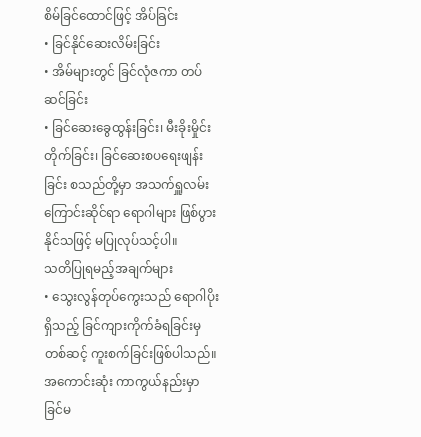စိမ်ခြင်ထောင်ဖြင့် အိပ်ခြင်း
• ခြင်နိုင်ဆေးလိမ်းခြင်း
• အိမ်များတွင် ခြင်လုံဇကာ တပ်ဆင်ခြင်း
• ခြင်ဆေးခွေထွန်းခြင်း၊ မီးခိုးမှိုင်းတိုက်ခြင်း၊ ခြင်ဆေးစပရေးဖျန်းခြင်း စသည်တို့မှာ အသက်ရှူလမ်းကြောင်းဆိုင်ရာ ရောဂါများ ဖြစ်ပွားနိုင်သဖြင့် မပြုလုပ်သင့်ပါ။
သတိပြုရမည့်အချက်များ
• သွေးလွန်တုပ်ကွေးသည် ရောဂါပိုးရှိသည့် ခြင်ကျားကိုက်ခံရခြင်းမှတစ်ဆင့် ကူးစက်ခြင်းဖြစ်ပါသည်။ အကောင်းဆုံး ကာကွယ်နည်းမှာ ခြင်မ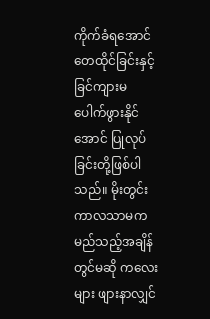ကိုက်ခံရအောင် တေထိုင်ခြင်းနှင့် ခြင်ကျားမ ပေါက်ဖွားနိုင်အောင် ပြုလုပ်ခြင်းတို့ဖြစ်ပါသည်။ မိုးတွင်းကာလသာမက မည်သည့်အချိန်တွင်မဆို ကလေးများ ဖျားနာလျှင်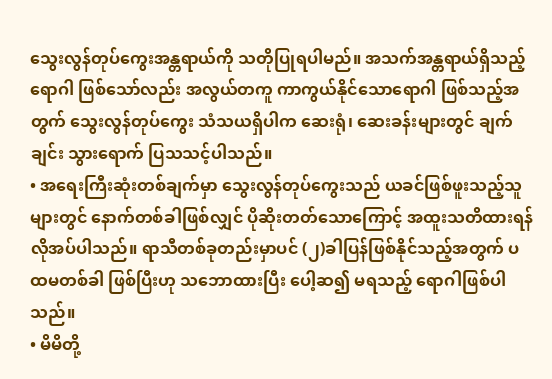သွေးလွန်တုပ်ကွေးအန္တရာယ်ကို သတိုပြုရပါမည်။ အသက်အန္တရာယ်ရှိသည့် ရောဂါ ဖြစ်သော်လည်း အလွယ်တကူ ကာကွယ်နိုင်သောရောဂါ ဖြစ်သည့်အတွက် သွေးလွန်တုပ်ကွေး သံသယရှိပါက ဆေးရုံ၊ ဆေးခန်းများတွင် ချက်ချင်း သွားရောက် ပြသသင့်ပါသည်။
• အရေးကြီးဆုံးတစ်ချက်မှာ သွေးလွန်တုပ်ကွေးသည် ယခင်ဖြစ်ဖူးသည့်သူများတွင် နောက်တစ်ခါဖြစ်လျှင် ပိုဆိုးတတ်သောကြောင့် အထူးသတိထားရန် လိုအပ်ပါသည်။ ရာသီတစ်ခုတည်းမှာပင် (၂)ခါပြန်ဖြစ်နိုင်သည့်အတွက် ပထမတစ်ခါ ဖြစ်ပြီးဟု သဘောထားပြီး ပေါ့ဆ၍ မရသည့် ရောဂါဖြစ်ပါသည်။
• မိမိတို့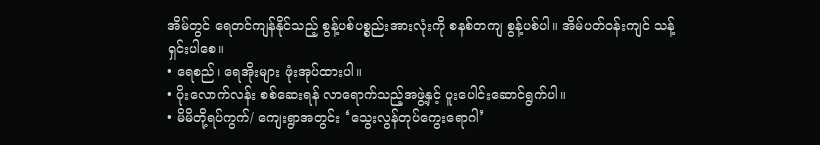အိမ်တွင် ရေတင်ကျန်နိုင်သည့် စွန့်ပစ်ပစ္စည်းအားလုံးကို စနစ်တကျ စွန့်ပစ်ပါ။ အိမ်ပတ်ဝန်းကျင် သန့်ရှင်းပါစေ။
• ရေစည်၊ ရေအိုးများ ဖုံးအုပ်ထားပါ။
• ပိုးလောက်လန်း စစ်ဆေးရန် လာရောက်သည့်အဖွဲ့နှင့် ပူးပေါင်းဆောင်ရွက်ပါ။
• မိမိတို့ရပ်ကွက်/ ကျေးရွာအတွင်း ‘သွေးလွန်တုပ်ကွေးရောဂါ’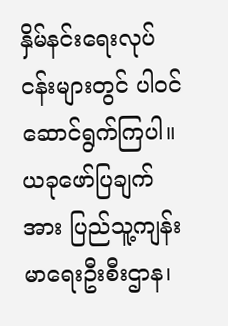နှိမ်နင်းရေးလုပ်ငန်းများတွင် ပါဝင်ဆောင်ရွက်ကြပါ။
ယခုဖော်ပြချက်အား ပြည်သူ့ကျန်းမာရေးဦးစီးဌာန၊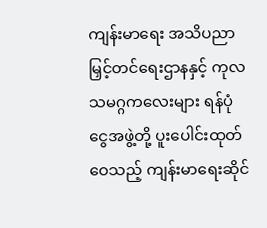ကျန်းမာရေး အသိပညာ မြှင့်တင်ရေးဌာနနှင့် ကုလသမဂ္ဂကလေးများ ရန်ပုံငွေအဖွဲ့တို့ ပူးပေါင်းထုတ်ဝေသည့် ကျန်းမာရေးဆိုင်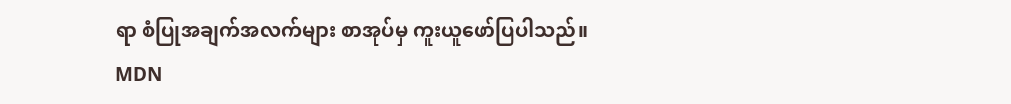ရာ စံပြုအချက်အလက်များ စာအုပ်မှ ကူးယူဖော်ပြပါသည်။
MDN